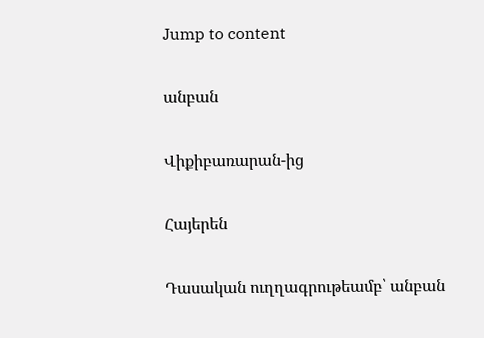Jump to content

անբան

Վիքիբառարան-ից

Հայերեն

Դասական ուղղագրութեամբ՝ անբան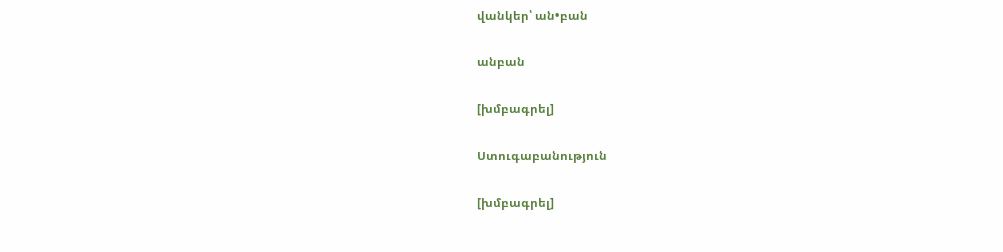վանկեր՝ ան•բան

անբան

[խմբագրել]

Ստուգաբանություն

[խմբագրել]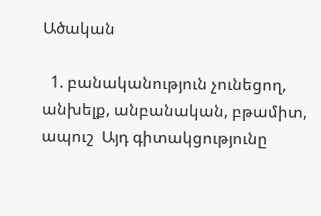Ածական

  1. բանականություն չունեցող, անխելք, անբանական, բթամիտ, ապուշ  Այդ գիտակցությունը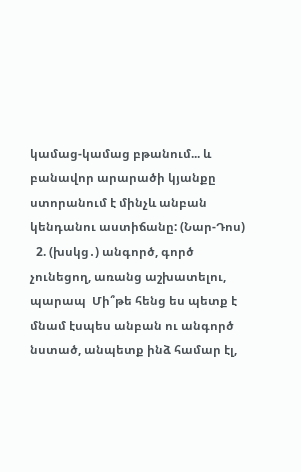կամաց-կամաց բթանում... և բանավոր արարածի կյանքը ստորանում է մինչև անբան կենդանու աստիճանը: (Նար-Դոս)
  2. (խսկց․) անգործ, գործ չունեցող, առանց աշխատելու, պարապ  Մի՞թե հենց ես պետք է մնամ էսպես անբան ու անգործ նստած, անպետք ինձ համար էլ,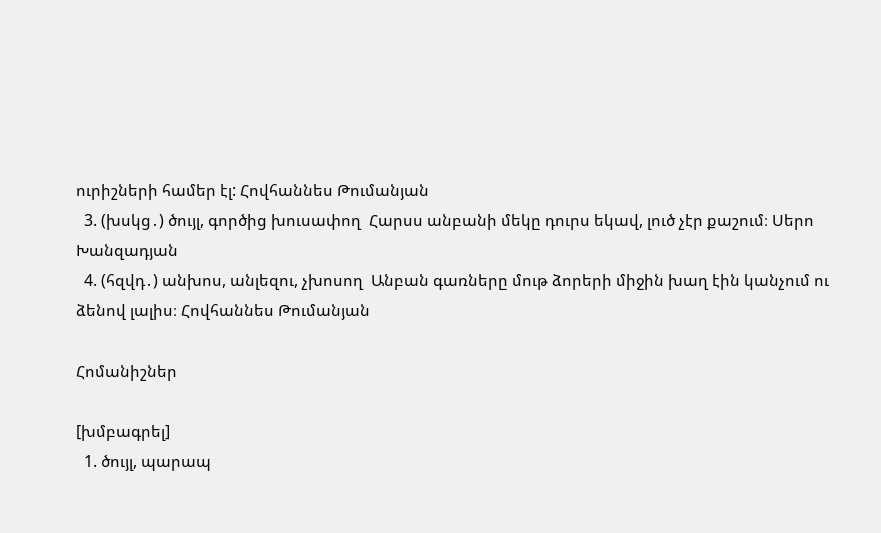ուրիշների համեր էլ: Հովհաննես Թումանյան
  3. (խսկց․) ծույլ, գործից խուսափող  Հարսս անբանի մեկը դուրս եկավ, լուծ չէր քաշում։ Սերո Խանզադյան
  4. (հզվդ․) անխոս, անլեզու, չխոսող  Անբան գառները մութ ձորերի միջին խաղ էին կանչում ու ձենով լալիս։ Հովհաննես Թումանյան

Հոմանիշներ

[խմբագրել]
  1. ծույլ, պարապ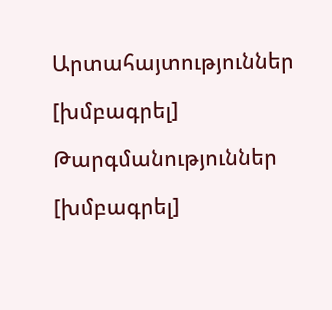Արտահայտություններ

[խմբագրել]

Թարգմանություններ

[խմբագրել]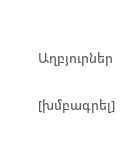Աղբյուրներ

[խմբագրել]